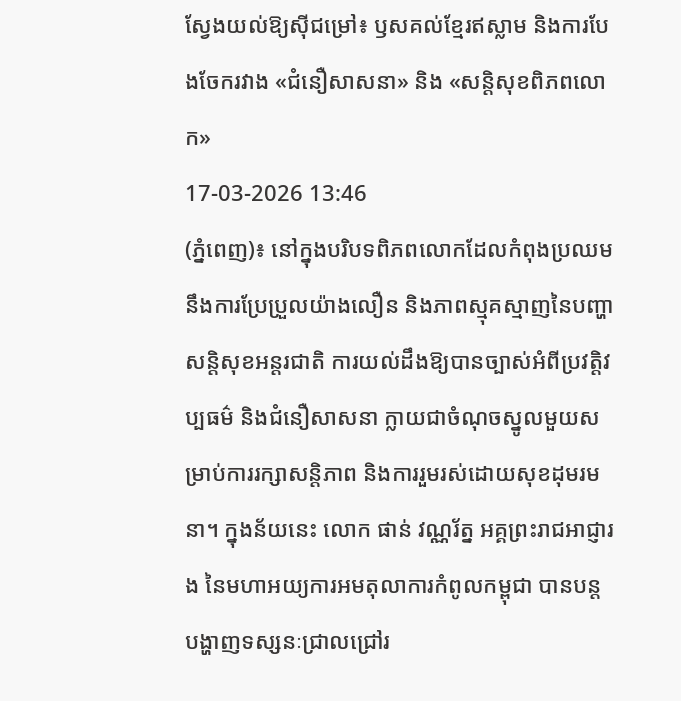ស្វែងយល់ឱ្យស៊ីជម្រៅ៖ ឫសគល់ខ្មែរឥស្លាម និងការបែងចែករវាង «ជំនឿសាសនា» និង «សន្តិសុខពិភពលោក»
17-03-2026 13:46
(ភ្នំពេញ)៖ នៅក្នុងបរិបទពិភពលោកដែលកំពុងប្រឈមនឹងការប្រែប្រួលយ៉ាងលឿន និងភាពស្មុគស្មាញនៃបញ្ហាសន្តិសុខអន្តរជាតិ ការយល់ដឹងឱ្យបានច្បាស់អំពីប្រវត្តិវប្បធម៌ និងជំនឿសាសនា ក្លាយជាចំណុចស្នូលមួយសម្រាប់ការរក្សាសន្តិភាព និងការរួមរស់ដោយសុខដុមរមនា។ ក្នុងន័យនេះ លោក ផាន់ វណ្ណរ័ត្ន អគ្គព្រះរាជអាជ្ញារង នៃមហាអយ្យការអមតុលាការកំពូលកម្ពុជា បានបន្តបង្ហាញទស្សនៈជ្រាលជ្រៅរ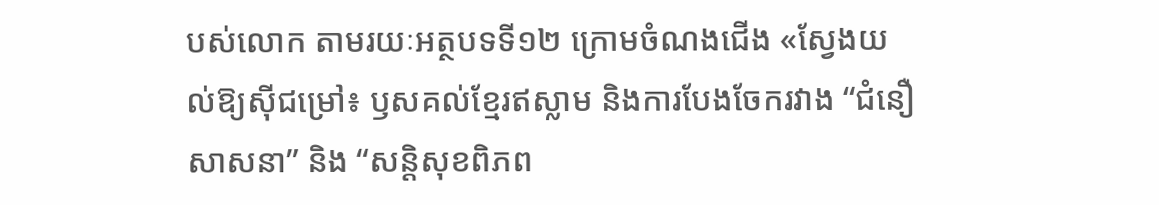បស់លោក តាមរយៈអត្ថបទទី១២ ក្រោមចំណងជើង «ស្វែងយល់ឱ្យស៊ីជម្រៅ៖ ឫសគល់ខ្មែរឥស្លាម និងការបែងចែករវាង “ជំនឿសាសនា” និង “សន្តិសុខពិភព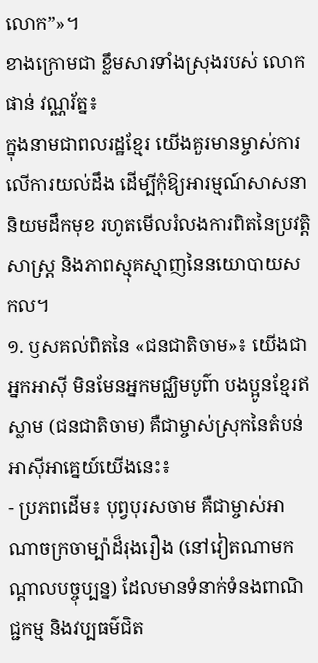លោក”»។
ខាងក្រោមជា ខ្លឹមសារទាំងស្រុងរបស់ លោក ផាន់ វណ្ណរ័ត្ន៖
ក្នុងនាមជាពលរដ្ឋខ្មែរ យើងគួរមានម្ចាស់ការលើការយល់ដឹង ដើម្បីកុំឱ្យអារម្មណ៍សាសនានិយមដឹកមុខ រហូតមើលរំលងការពិតនៃប្រវត្តិសាស្ត្រ និងភាពស្មុគស្មាញនៃនយោបាយសកល។
១. ឫសគល់ពិតនៃ «ជនជាតិចាម»៖ យើងជាអ្នកអាស៊ី មិនមែនអ្នកមជ្ឈិមបូព៌ា បងប្អូនខ្មែរឥស្លាម (ជនជាតិចាម) គឺជាម្ចាស់ស្រុកនៃតំបន់អាស៊ីអាគ្នេយ៍យើងនេះ៖
- ប្រភពដើម៖ បុព្វបុរសចាម គឺជាម្ចាស់អាណាចក្រចាម្ប៉ាដ៏រុងរឿង (នៅវៀតណាមកណ្តាលបច្ចុប្បន្ន) ដែលមានទំនាក់ទំនងពាណិជ្ជកម្ម និងវប្បធម៌ជិត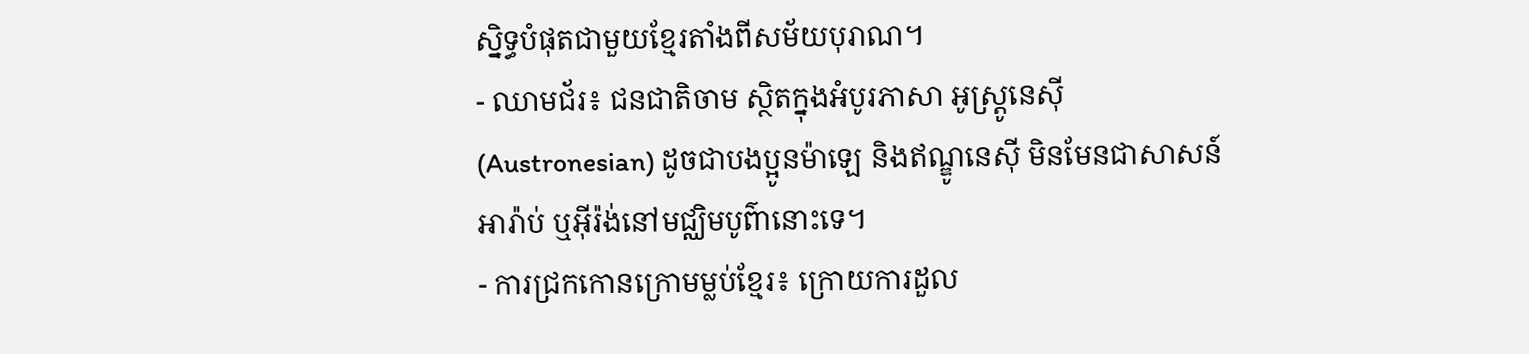ស្និទ្ធបំផុតជាមួយខ្មែរតាំងពីសម័យបុរាណ។
- ឈាមជ័រ៖ ជនជាតិចាម ស្ថិតក្នុងអំបូរភាសា អូស្ត្រូនេស៊ី (Austronesian) ដូចជាបងប្អូនម៉ាឡេ និងឥណ្ឌូនេស៊ី មិនមែនជាសាសន៍អារ៉ាប់ ឬអ៊ីរ៉ង់នៅមជ្ឈិមបូព៌ានោះទេ។
- ការជ្រកកោនក្រោមម្លប់ខ្មែរ៖ ក្រោយការដួល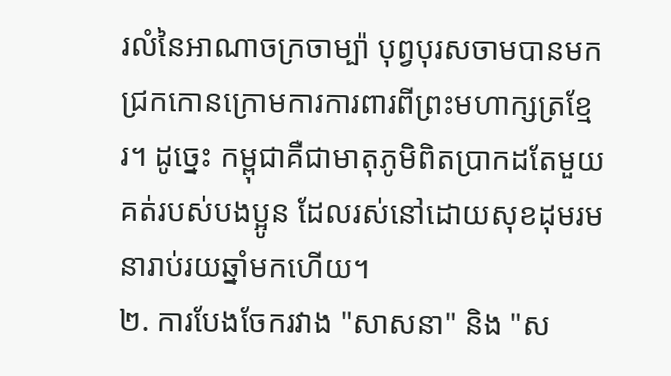រលំនៃអាណាចក្រចាម្ប៉ា បុព្វបុរសចាមបានមកជ្រកកោនក្រោមការការពារពីព្រះមហាក្សត្រខ្មែរ។ ដូច្នេះ កម្ពុជាគឺជាមាតុភូមិពិតប្រាកដតែមួយគត់របស់បងប្អូន ដែលរស់នៅដោយសុខដុមរមនារាប់រយឆ្នាំមកហើយ។
២. ការបែងចែករវាង "សាសនា" និង "ស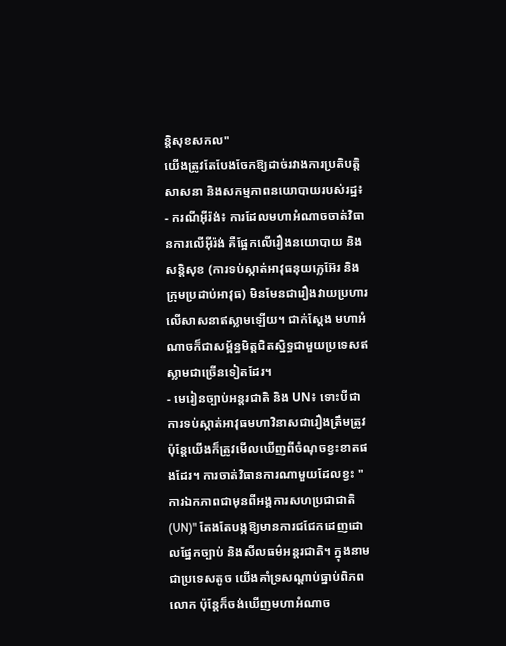ន្តិសុខសកល"
យើងត្រូវតែបែងចែកឱ្យដាច់រវាងការប្រតិបត្តិសាសនា និងសកម្មភាពនយោបាយរបស់រដ្ឋ៖
- ករណីអ៊ីរ៉ង់៖ ការដែលមហាអំណាចចាត់វិធានការលើអ៊ីរ៉ង់ គឺផ្អែកលើរឿងនយោបាយ និងសន្តិសុខ (ការទប់ស្កាត់អាវុធនុយក្លេអ៊ែរ និងក្រុមប្រដាប់អាវុធ) មិនមែនជារឿងវាយប្រហារលើសាសនាឥស្លាមឡើយ។ ជាក់ស្តែង មហាអំណាចក៏ជាសម្ព័ន្ធមិត្តជិតស្និទ្ធជាមួយប្រទេសឥស្លាមជាច្រើនទៀតដែរ។
- មេរៀនច្បាប់អន្តរជាតិ និង UN៖ ទោះបីជាការទប់ស្កាត់អាវុធមហាវិនាសជារឿងត្រឹមត្រូវ ប៉ុន្តែយើងក៏ត្រូវមើលឃើញពីចំណុចខ្វះខាតផងដែរ។ ការចាត់វិធានការណាមួយដែលខ្វះ "ការឯកភាពជាមុនពីអង្គការសហប្រជាជាតិ (UN)" តែងតែបង្កឱ្យមានការជជែកដេញដោលផ្នែកច្បាប់ និងសីលធម៌អន្តរជាតិ។ ក្នុងនាមជាប្រទេសតូច យើងគាំទ្រសណ្តាប់ធ្នាប់ពិភពលោក ប៉ុន្តែក៏ចង់ឃើញមហាអំណាច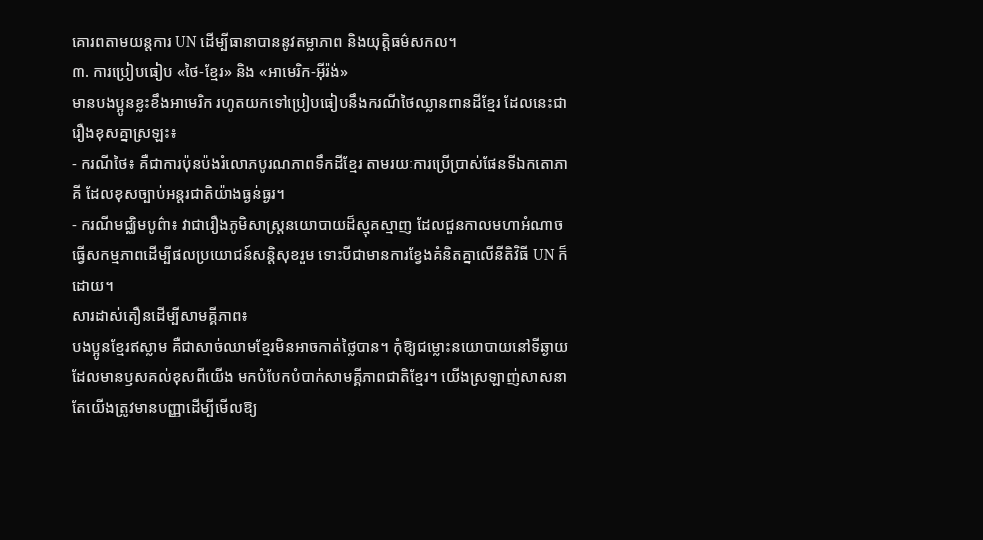គោរពតាមយន្តការ UN ដើម្បីធានាបាននូវតម្លាភាព និងយុត្តិធម៌សកល។
៣. ការប្រៀបធៀប «ថៃ-ខ្មែរ» និង «អាមេរិក-អ៊ីរ៉ង់»
មានបងប្អូនខ្លះខឹងអាមេរិក រហូតយកទៅប្រៀបធៀបនឹងករណីថៃឈ្លានពានដីខ្មែរ ដែលនេះជារឿងខុសគ្នាស្រឡះ៖
- ករណីថៃ៖ គឺជាការប៉ុនប៉ងរំលោភបូរណភាពទឹកដីខ្មែរ តាមរយៈការប្រើប្រាស់ផែនទីឯកតោភាគី ដែលខុសច្បាប់អន្តរជាតិយ៉ាងធ្ងន់ធ្ងរ។
- ករណីមជ្ឈិមបូព៌ា៖ វាជារឿងភូមិសាស្ត្រនយោបាយដ៏ស្មុគស្មាញ ដែលជួនកាលមហាអំណាចធ្វើសកម្មភាពដើម្បីផលប្រយោជន៍សន្តិសុខរួម ទោះបីជាមានការខ្វែងគំនិតគ្នាលើនីតិវិធី UN ក៏ដោយ។
សារដាស់តឿនដើម្បីសាមគ្គីភាព៖
បងប្អូនខ្មែរឥស្លាម គឺជាសាច់ឈាមខ្មែរមិនអាចកាត់ថ្លៃបាន។ កុំឱ្យជម្លោះនយោបាយនៅទីឆ្ងាយ ដែលមានឫសគល់ខុសពីយើង មកបំបែកបំបាក់សាមគ្គីភាពជាតិខ្មែរ។ យើងស្រឡាញ់សាសនា តែយើងត្រូវមានបញ្ញាដើម្បីមើលឱ្យ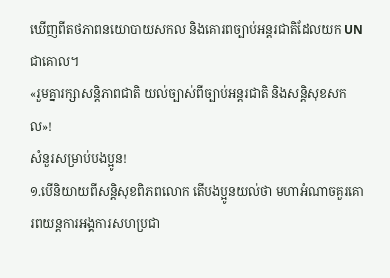ឃើញពីតថភាពនយោបាយសកល និងគោរពច្បាប់អន្តរជាតិដែលយក UN ជាគោល។
«រួមគ្នារក្សាសន្តិភាពជាតិ យល់ច្បាស់ពីច្បាប់អន្តរជាតិ និងសន្តិសុខសកល»!
សំនួរសម្រាប់បងប្អូន!
១.បើនិយាយពីសន្តិសុខពិភពលោក តើបងប្អូនយល់ថា មហាអំណាចគួរគោរពយន្តការអង្គការសហប្រជា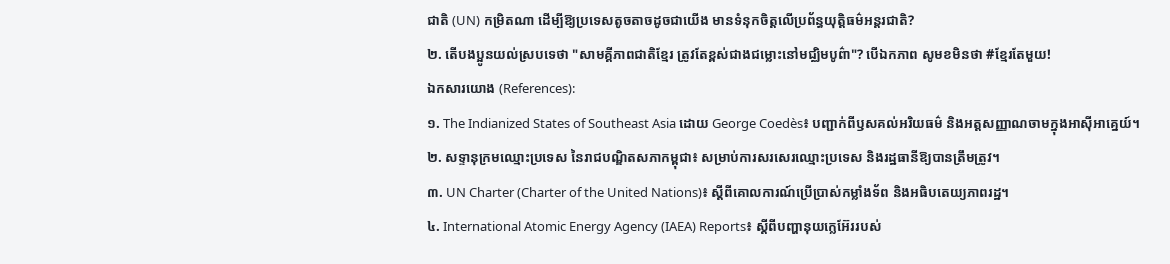ជាតិ (UN) កម្រិតណា ដើម្បីឱ្យប្រទេសតូចតាចដូចជាយើង មានទំនុកចិត្តលើប្រព័ន្ធយុត្តិធម៌អន្តរជាតិ?
២. តើបងប្អូនយល់ស្របទេថា "សាមគ្គីភាពជាតិខ្មែរ ត្រូវតែខ្ពស់ជាងជម្លោះនៅមជ្ឈិមបូព៌ា"? បើឯកភាព សូមខមិនថា #ខ្មែរតែមួយ!
ឯកសារយោង (References):
១. The Indianized States of Southeast Asia ដោយ George Coedès៖ បញ្ជាក់ពីឫសគល់អរិយធម៌ និងអត្តសញ្ញាណចាមក្នុងអាស៊ីអាគ្នេយ៍។
២. សទ្ទានុក្រមឈ្មោះប្រទេស នៃរាជបណ្ឌិតសភាកម្ពុជា៖ សម្រាប់ការសរសេរឈ្មោះប្រទេស និងរដ្ឋធានីឱ្យបានត្រឹមត្រូវ។
៣. UN Charter (Charter of the United Nations)៖ ស្តីពីគោលការណ៍ប្រើប្រាស់កម្លាំងទ័ព និងអធិបតេយ្យភាពរដ្ឋ។
៤. International Atomic Energy Agency (IAEA) Reports៖ ស្តីពីបញ្ហានុយក្លេអ៊ែររបស់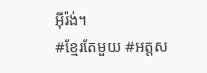អ៊ីរ៉ង់។
#ខ្មែរតែមួយ #អត្តស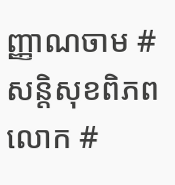ញ្ញាណចាម #សន្តិសុខពិភពលោក #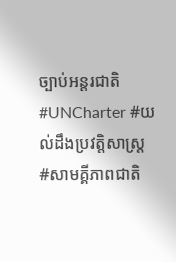ច្បាប់អន្តរជាតិ #UNCharter #យល់ដឹងប្រវត្តិសាស្ត្រ #សាមគ្គីភាពជាតិ